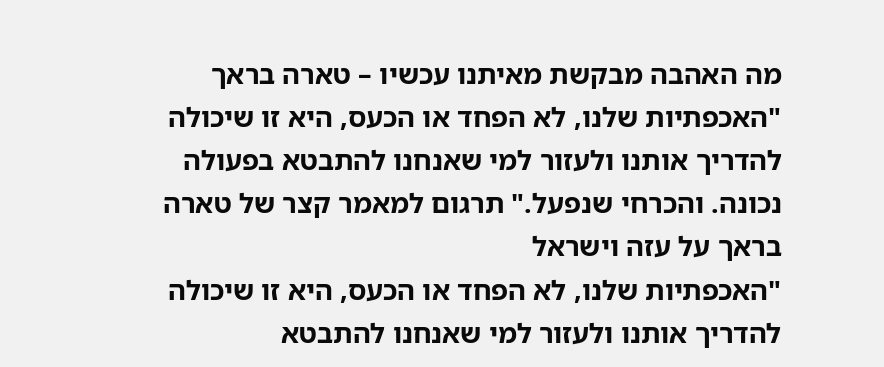מה האהבה מבקשת מאיתנו עכשיו – טארה בראך
"האכפתיות שלנו, לא הפחד או הכעס, היא זו שיכולה להדריך אותנו ולעזור למי שאנחנו להתבטא בפעולה נכונה. והכרחי שנפעל." תרגום למאמר קצר של טארה בראך על עזה וישראל
"האכפתיות שלנו, לא הפחד או הכעס, היא זו שיכולה להדריך אותנו ולעזור למי שאנחנו להתבטא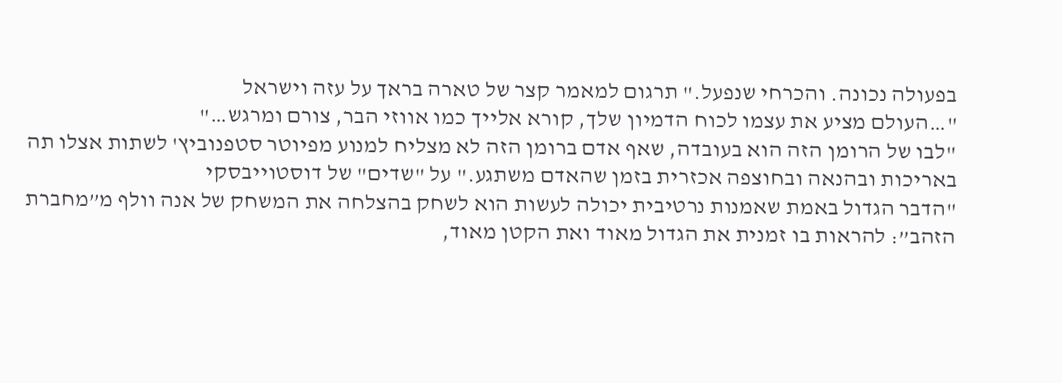בפעולה נכונה. והכרחי שנפעל." תרגום למאמר קצר של טארה בראך על עזה וישראל
"…העולם מציע את עצמו לכוח הדמיון שלך, קורא אלייך כמו אווזי הבר, צורם ומרגש…"
"לבו של הרומן הזה הוא בעובדה, שאף אדם ברומן הזה לא מצליח למנוע מפיוטר סטפנוביץ' לשתות אצלו תה באריכות ובהנאה ובחוצפה אכזרית בזמן שהאדם משתגע." על "שדים" של דוסטוייבסקי
"הדבר הגדול באמת שאמנות נרטיבית יכולה לעשות הוא לשחק בהצלחה את המשחק של אנה וולף מ”מחברת הזהב”: להראות בו זמנית את הגדול מאוד ואת הקטן מאוד,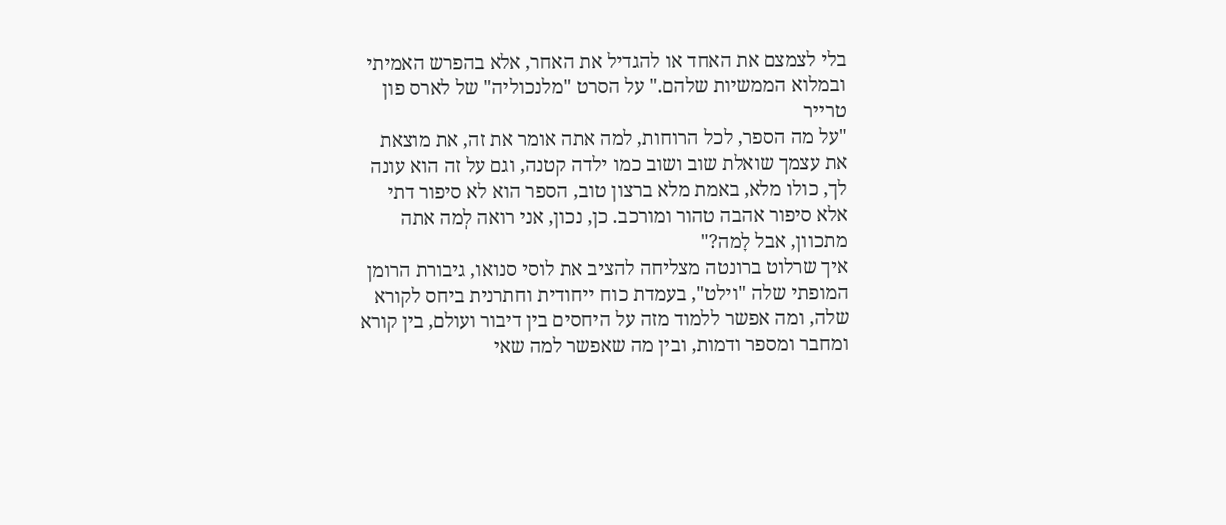בלי לצמצם את האחד או להגדיל את האחר, אלא בהפרש האמיתי ובמלוא הממשיות שלהם." על הסרט "מלנכוליה" של לארס פון טרייר
"על מה הספר, לכל הרוחות, למה אתה אומר את זה, את מוצאת את עצמך שואלת שוב ושוב כמו ילדה קטנה, וגם על זה הוא עונה לך, כולו מלא, באמת מלא ברצון טוב, הספר הוא לא סיפור דתי אלא סיפור אהבה טהור ומורכב. כן, נכון, אני רואה לְמה אתה מתכוון, אבל לָמה?"
איך שרלוט ברונטה מצליחה להציב את לוסי סנואו, גיבורת הרומן המופתי שלה "וילט", בעמדת כוח ייחודית וחתרנית ביחס לקורא שלה, ומה אפשר ללמוד מזה על היחסים בין דיבור ועולם, בין קורא ומחבר ומספר ודמות, ובין מה שאפשר למה שאי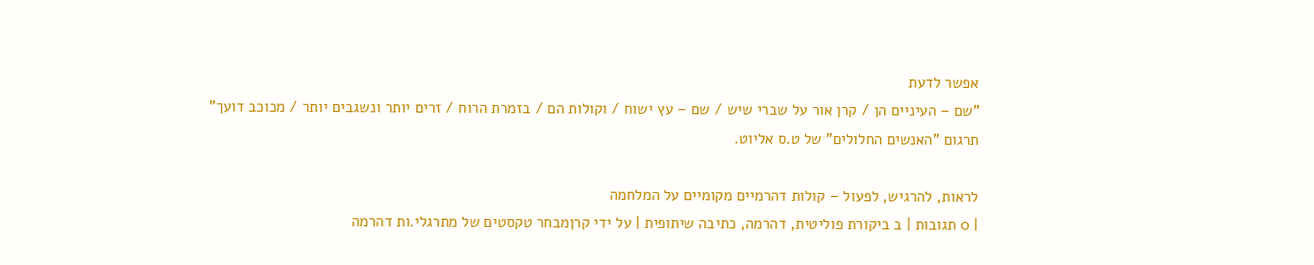אפשר לדעת
"שם – העיניים הן / קרן אור על שברי שיש / שם – עץ ישוח / וקולות הם / בזמרת הרוח / זרים יותר ונשגבים יותר / מכוכב דועך"
תרגום "האנשים החלולים" של ט.ס אליוט.

לראות, להרגיש, לפעול – קולות דהרמיים מקומיים על המלחמה
| 0 תגובות | ב ביקורת פוליטית, דהרמה, כתיבה שיתופית | על ידי קרןמבחר טקסטים של מתרגלי.ות דהרמה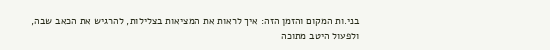בני.ות המקום והזמן הזה: איך לראות את המציאות בצלילות, להרגיש את הכאב שבה, ולפעול היטב מתוכה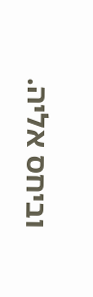וביחס אליה.